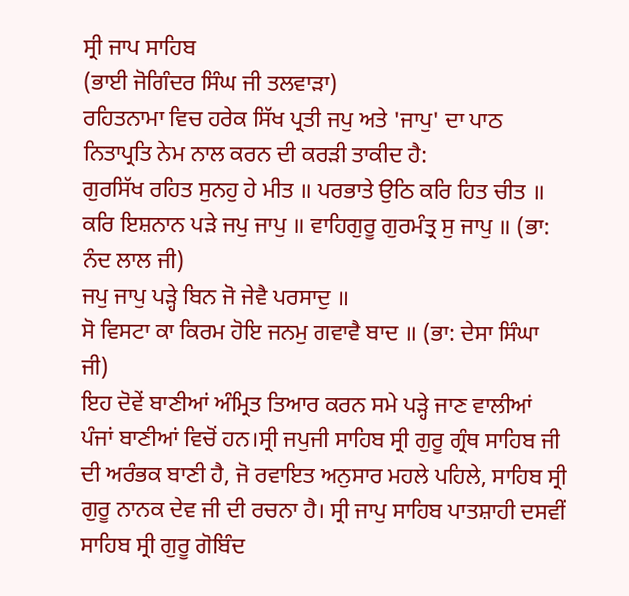ਸ੍ਰੀ ਜਾਪ ਸਾਹਿਬ
(ਭਾਈ ਜੋਗਿੰਦਰ ਸਿੰਘ ਜੀ ਤਲਵਾੜਾ)
ਰਹਿਤਨਾਮਾ ਵਿਚ ਹਰੇਕ ਸਿੱਖ ਪ੍ਰਤੀ ਜਪੁ ਅਤੇ 'ਜਾਪੁ' ਦਾ ਪਾਠ ਨਿਤਾਪ੍ਰਤਿ ਨੇਮ ਨਾਲ ਕਰਨ ਦੀ ਕਰੜੀ ਤਾਕੀਦ ਹੈ:
ਗੁਰਸਿੱਖ ਰਹਿਤ ਸੁਨਹੁ ਹੇ ਮੀਤ ॥ ਪਰਭਾਤੇ ਉਠਿ ਕਰਿ ਹਿਤ ਚੀਤ ॥
ਕਰਿ ਇਸ਼ਨਾਨ ਪੜੇ ਜਪੁ ਜਾਪੁ ॥ ਵਾਹਿਗੁਰੂ ਗੁਰਮੰਤ੍ਰ ਸੁ ਜਾਪੁ ॥ (ਭਾ: ਨੰਦ ਲਾਲ ਜੀ)
ਜਪੁ ਜਾਪੁ ਪੜ੍ਹੇ ਬਿਨ ਜੋ ਜੇਵੈ ਪਰਸਾਦੁ ॥
ਸੋ ਵਿਸਟਾ ਕਾ ਕਿਰਮ ਹੋਇ ਜਨਮੁ ਗਵਾਵੈ ਬਾਦ ॥ (ਭਾ: ਦੇਸਾ ਸਿੰਘਾ ਜੀ)
ਇਹ ਦੋਵੇਂ ਬਾਣੀਆਂ ਅੰਮ੍ਰਿਤ ਤਿਆਰ ਕਰਨ ਸਮੇ ਪੜ੍ਹੇ ਜਾਣ ਵਾਲੀਆਂ ਪੰਜਾਂ ਬਾਣੀਆਂ ਵਿਚੋਂ ਹਨ।ਸ੍ਰੀ ਜਪੁਜੀ ਸਾਹਿਬ ਸ੍ਰੀ ਗੁਰੂ ਗ੍ਰੰਥ ਸਾਹਿਬ ਜੀ ਦੀ ਅਰੰਭਕ ਬਾਣੀ ਹੈ, ਜੋ ਰਵਾਇਤ ਅਨੁਸਾਰ ਮਹਲੇ ਪਹਿਲੇ, ਸਾਹਿਬ ਸ੍ਰੀ ਗੁਰੂ ਨਾਨਕ ਦੇਵ ਜੀ ਦੀ ਰਚਨਾ ਹੈ। ਸ੍ਰੀ ਜਾਪੁ ਸਾਹਿਬ ਪਾਤਸ਼ਾਹੀ ਦਸਵੀਂ ਸਾਹਿਬ ਸ੍ਰੀ ਗੁਰੂ ਗੋਬਿੰਦ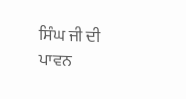ਸਿੰਘ ਜੀ ਦੀ ਪਾਵਨ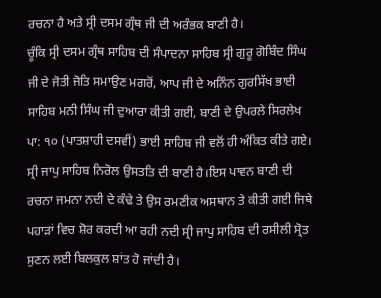ਰਚਨਾ ਹੈ ਅਤੇ ਸ੍ਰੀ ਦਸਮ ਗ੍ਰੰਥ ਜੀ ਦੀ ਅਰੰਭਕ ਬਾਣੀ ਹੈ।
ਚੂੰਕਿ ਸ੍ਰੀ ਦਸਮ ਗ੍ਰੰਥ ਸਾਹਿਬ ਦੀ ਸੰਪਾਦਨਾ ਸਾਹਿਬ ਸ੍ਰੀ ਗੁਰੂ ਗੋਬਿੰਦ ਸਿੰਘ ਜੀ ਦੇ ਜੋਤੀ ਜੋਤਿ ਸਮਾਉਣ ਮਗਰੋਂ, ਆਪ ਜੀ ਦੇ ਅਨਿੰਨ ਗੁਰਸਿੱਖ ਭਾਈ ਸਾਹਿਬ ਮਨੀ ਸਿੰਘ ਜੀ ਦੁਆਰਾ ਕੀਤੀ ਗਈ, ਬਾਣੀ ਦੇ ਉਪਰਲੇ ਸਿਰਲੇਖ ਪਾ: ੧੦ (ਪਾਤਸ਼ਾਹੀ ਦਸਵੀਂ) ਭਾਈ ਸਾਹਿਬ ਜੀ ਵਲੋਂ ਹੀ ਅੰਕਿਤ ਕੀਤੇ ਗਏ।
ਸ੍ਰੀ ਜਾਪੁ ਸਾਹਿਬ ਨਿਰੋਲ ਉਸਤਤਿ ਦੀ ਬਾਣੀ ਹੈ।ਇਸ ਪਾਵਨ ਬਾਣੀ ਦੀ ਰਚਨਾ ਜਮਨਾ ਨਦੀ ਦੇ ਕੰਢੇ ਤੇ ਉਸ ਰਮਣੀਕ ਅਸਥਾਨ ਤੇ ਕੀਤੀ ਗਈ ਜਿਥੇ ਪਹਾੜਾਂ ਵਿਚ ਸ਼ੋਰ ਕਰਦੀ ਆ ਰਹੀ ਨਦੀ ਸ੍ਰੀ ਜਾਪੁ ਸਾਹਿਬ ਦੀ ਰਸੀਲੀ ਸ੍ਰੋਤ ਸੁਣਨ ਲਈ ਬਿਲਕੁਲ ਸ਼ਾਂਤ ਹੋ ਜਾਂਦੀ ਹੈ।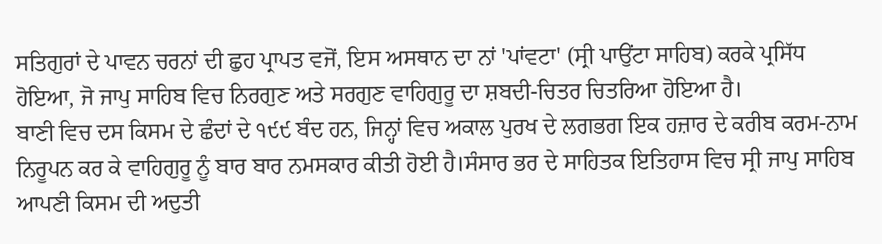ਸਤਿਗੁਰਾਂ ਦੇ ਪਾਵਨ ਚਰਨਾਂ ਦੀ ਛੁਹ ਪ੍ਰਾਪਤ ਵਜੋਂ, ਇਸ ਅਸਥਾਨ ਦਾ ਨਾਂ 'ਪਾਂਵਟਾ' (ਸ੍ਰੀ ਪਾਉਂਟਾ ਸਾਹਿਬ) ਕਰਕੇ ਪ੍ਰਸਿੱਧ ਹੋਇਆ, ਜੋ ਜਾਪੁ ਸਾਹਿਬ ਵਿਚ ਨਿਰਗੁਣ ਅਤੇ ਸਰਗੁਣ ਵਾਹਿਗੁਰੂ ਦਾ ਸ਼ਬਦੀ-ਚਿਤਰ ਚਿਤਰਿਆ ਹੋਇਆ ਹੈ।
ਬਾਣੀ ਵਿਚ ਦਸ ਕਿਸਮ ਦੇ ਛੰਦਾਂ ਦੇ ੧੯੯ ਬੰਦ ਹਨ, ਜਿਨ੍ਹਾਂ ਵਿਚ ਅਕਾਲ ਪੁਰਖ ਦੇ ਲਗਭਗ ਇਕ ਹਜ਼ਾਰ ਦੇ ਕਰੀਬ ਕਰਮ-ਨਾਮ ਨਿਰੂਪਨ ਕਰ ਕੇ ਵਾਹਿਗੁਰੂ ਨੂੰ ਬਾਰ ਬਾਰ ਨਮਸਕਾਰ ਕੀਤੀ ਹੋਈ ਹੈ।ਸੰਸਾਰ ਭਰ ਦੇ ਸਾਹਿਤਕ ਇਤਿਹਾਸ ਵਿਚ ਸ੍ਰੀ ਜਾਪੁ ਸਾਹਿਬ ਆਪਣੀ ਕਿਸਮ ਦੀ ਅਦੁਤੀ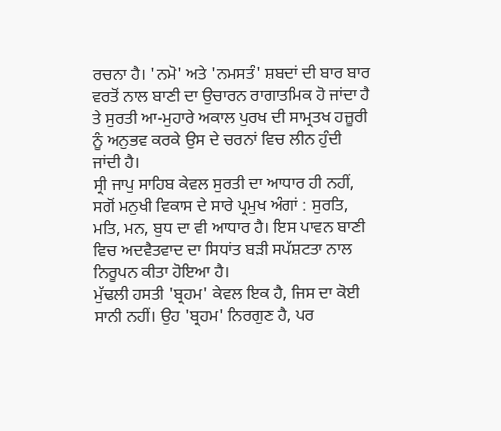ਰਚਨਾ ਹੈ। 'ਨਮੋ' ਅਤੇ 'ਨਮਸਤੰ' ਸ਼ਬਦਾਂ ਦੀ ਬਾਰ ਬਾਰ ਵਰਤੋਂ ਨਾਲ ਬਾਣੀ ਦਾ ਉਚਾਰਨ ਰਾਗਾਤਮਿਕ ਹੋ ਜਾਂਦਾ ਹੈ ਤੇ ਸੁਰਤੀ ਆ-ਮੁਹਾਰੇ ਅਕਾਲ ਪੁਰਖ ਦੀ ਸਾਮ੍ਰਤਖ ਹਜ਼ੂਰੀ ਨੂੰ ਅਨੁਭਵ ਕਰਕੇ ਉਸ ਦੇ ਚਰਨਾਂ ਵਿਚ ਲੀਨ ਹੁੰਦੀ ਜਾਂਦੀ ਹੈ।
ਸ੍ਰੀ ਜਾਪੁ ਸਾਹਿਬ ਕੇਵਲ ਸੁਰਤੀ ਦਾ ਆਧਾਰ ਹੀ ਨਹੀਂ, ਸਗੋਂ ਮਨੁਖੀ ਵਿਕਾਸ ਦੇ ਸਾਰੇ ਪ੍ਰਮੁਖ ਅੰਗਾਂ : ਸੁਰਤਿ, ਮਤਿ, ਮਨ, ਬੁਧ ਦਾ ਵੀ ਆਧਾਰ ਹੈ। ਇਸ ਪਾਵਨ ਬਾਣੀ ਵਿਚ ਅਦਵੈਤਵਾਦ ਦਾ ਸਿਧਾਂਤ ਬੜੀ ਸਪੱਸ਼ਟਤਾ ਨਾਲ ਨਿਰੂਪਨ ਕੀਤਾ ਹੋਇਆ ਹੈ।
ਮੁੱਢਲੀ ਹਸਤੀ 'ਬ੍ਰਹਮ' ਕੇਵਲ ਇਕ ਹੈ, ਜਿਸ ਦਾ ਕੋਈ ਸਾਨੀ ਨਹੀਂ। ਉਹ 'ਬ੍ਰਹਮ' ਨਿਰਗੁਣ ਹੈ, ਪਰ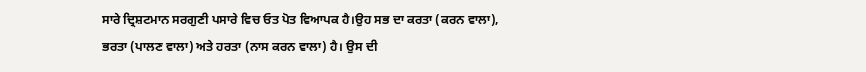ਸਾਰੇ ਦ੍ਰਿਸ਼ਟਮਾਨ ਸਰਗੁਣੀ ਪਸਾਰੇ ਵਿਚ ਓਤ ਪੋਤ ਵਿਆਪਕ ਹੈ।ਉਹ ਸਭ ਦਾ ਕਰਤਾ (ਕਰਨ ਵਾਲਾ), ਭਰਤਾ (ਪਾਲਣ ਵਾਲਾ) ਅਤੇ ਹਰਤਾ (ਨਾਸ ਕਰਨ ਵਾਲਾ) ਹੈ। ਉਸ ਦੀ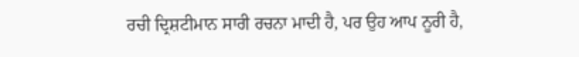ਰਚੀ ਦ੍ਰਿਸ਼ਟੀਮਾਨ ਸਾਰੀ ਰਚਨਾ ਮਾਦੀ ਹੈ, ਪਰ ਉਹ ਆਪ ਨੂਰੀ ਹੈ,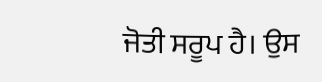ਜੋਤੀ ਸਰੂਪ ਹੈ। ਉਸ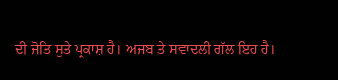ਦੀ ਜੋਤਿ ਸੁਤੇ ਪ੍ਰਕਾਸ਼ ਹੈ। ਅਜਬ ਤੇ ਸਵਾਦਲੀ ਗੱਲ ਇਹ ਹੈ।